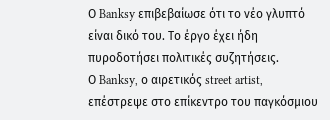Ο Banksy επιβεβαίωσε ότι το νέο γλυπτό είναι δικό του. Το έργο έχει ήδη πυροδοτήσει πολιτικές συζητήσεις.
Ο Banksy, ο αιρετικός street artist, επέστρεψε στο επίκεντρο του παγκόσμιου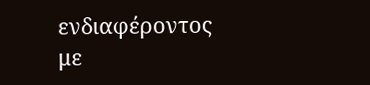ενδιαφέροντος με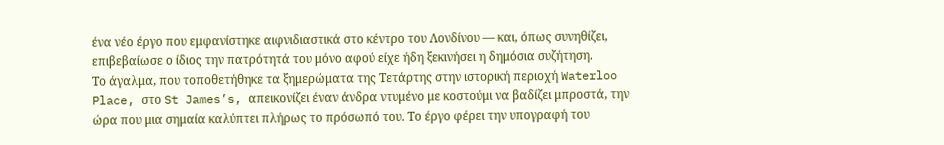ένα νέο έργο που εμφανίστηκε αιφνιδιαστικά στο κέντρο του Λονδίνου — και, όπως συνηθίζει, επιβεβαίωσε ο ίδιος την πατρότητά του μόνο αφού είχε ήδη ξεκινήσει η δημόσια συζήτηση.
Το άγαλμα, που τοποθετήθηκε τα ξημερώματα της Τετάρτης στην ιστορική περιοχή Waterloo Place, στο St James’s, απεικονίζει έναν άνδρα ντυμένο με κοστούμι να βαδίζει μπροστά, την ώρα που μια σημαία καλύπτει πλήρως το πρόσωπό του. Το έργο φέρει την υπογραφή του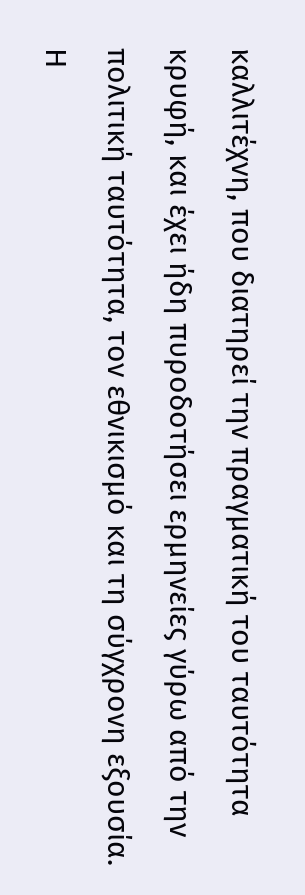καλλιτέχνη, που διατηρεί την πραγματική του ταυτότητα κρυφή, και έχει ήδη πυροδοτήσει ερμηνείες γύρω από την πολιτική ταυτότητα, τον εθνικισμό και τη σύγχρονη εξουσία.
Η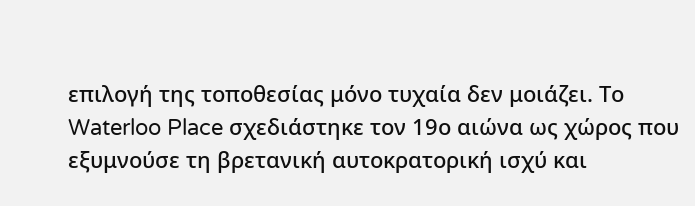επιλογή της τοποθεσίας μόνο τυχαία δεν μοιάζει. Το Waterloo Place σχεδιάστηκε τον 19ο αιώνα ως χώρος που εξυμνούσε τη βρετανική αυτοκρατορική ισχύ και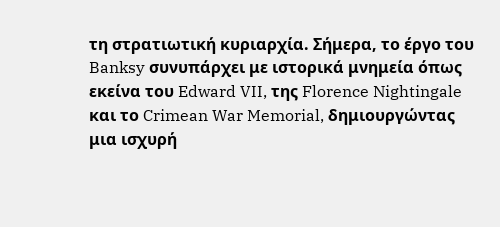τη στρατιωτική κυριαρχία. Σήμερα, το έργο του Banksy συνυπάρχει με ιστορικά μνημεία όπως εκείνα του Edward VII, της Florence Nightingale και το Crimean War Memorial, δημιουργώντας μια ισχυρή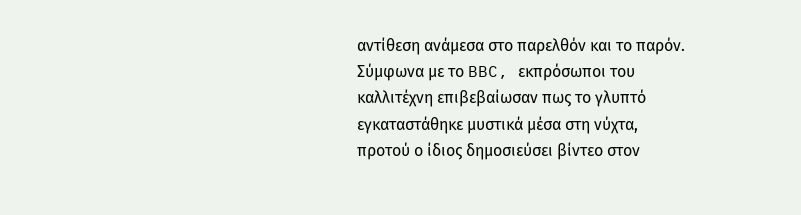αντίθεση ανάμεσα στο παρελθόν και το παρόν.
Σύμφωνα με το BBC, εκπρόσωποι του καλλιτέχνη επιβεβαίωσαν πως το γλυπτό εγκαταστάθηκε μυστικά μέσα στη νύχτα, προτού ο ίδιος δημοσιεύσει βίντεο στον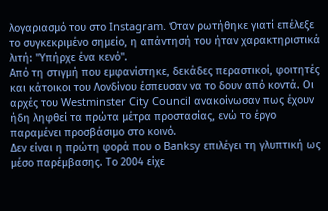λογαριασμό του στο Instagram. Όταν ρωτήθηκε γιατί επέλεξε το συγκεκριμένο σημείο, η απάντησή του ήταν χαρακτηριστικά λιτή: "Υπήρχε ένα κενό".
Από τη στιγμή που εμφανίστηκε, δεκάδες περαστικοί, φοιτητές και κάτοικοι του Λονδίνου έσπευσαν να το δουν από κοντά. Οι αρχές του Westminster City Council ανακοίνωσαν πως έχουν ήδη ληφθεί τα πρώτα μέτρα προστασίας, ενώ το έργο παραμένει προσβάσιμο στο κοινό.
Δεν είναι η πρώτη φορά που ο Banksy επιλέγει τη γλυπτική ως μέσο παρέμβασης. Το 2004 είχε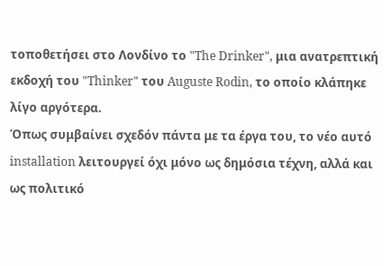τοποθετήσει στο Λονδίνο το "The Drinker", μια ανατρεπτική εκδοχή του "Thinker" του Auguste Rodin, το οποίο κλάπηκε λίγο αργότερα.
Όπως συμβαίνει σχεδόν πάντα με τα έργα του, το νέο αυτό installation λειτουργεί όχι μόνο ως δημόσια τέχνη, αλλά και ως πολιτικό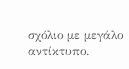σχόλιο με μεγάλο αντίκτυπο.